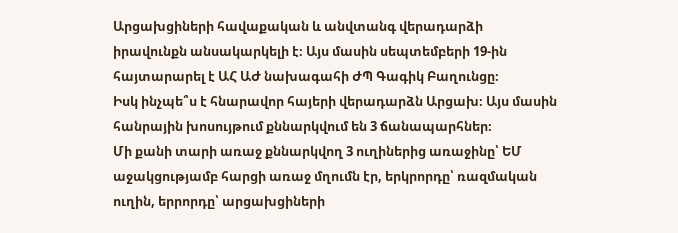Արցախցիների հավաքական և անվտանգ վերադարձի իրավունքն անսակարկելի է։ Այս մասին սեպտեմբերի 19-ին հայտարարել է ԱՀ ԱԺ նախագահի ԺՊ Գագիկ Բաղունցը։
Իսկ ինչպե՞ս է հնարավոր հայերի վերադարձն Արցախ։ Այս մասին հանրային խոսույթում քննարկվում են 3 ճանապարհներ։
Մի քանի տարի առաջ քննարկվող 3 ուղիներից առաջինը՝ ԵՄ աջակցությամբ հարցի առաջ մղումն էր, երկրորդը՝ ռազմական ուղին, երրորդը՝ արցախցիների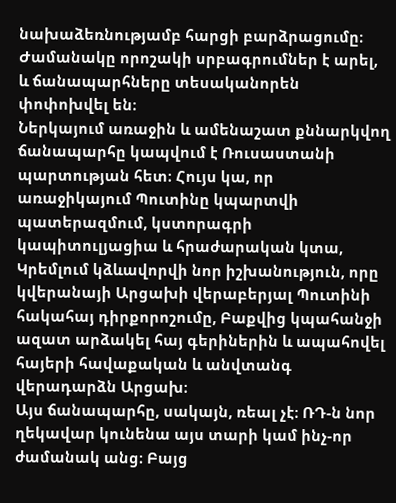նախաձեռնությամբ հարցի բարձրացումը։ Ժամանակը որոշակի սրբագրումներ է արել, և ճանապարհները տեսականորեն փոփոխվել են։
Ներկայում առաջին և ամենաշատ քննարկվող ճանապարհը կապվում է Ռուսաստանի պարտության հետ։ Հույս կա, որ առաջիկայում Պուտինը կպարտվի պատերազմում, կստորագրի կապիտուլյացիա և հրաժարական կտա, Կրեմլում կձևավորվի նոր իշխանություն, որը կվերանայի Արցախի վերաբերյալ Պուտինի հակահայ դիրքորոշումը, Բաքվից կպահանջի ազատ արձակել հայ գերիներին և ապահովել հայերի հավաքական և անվտանգ վերադարձն Արցախ։
Այս ճանապարհը, սակայն, ռեալ չէ։ ՌԴ-ն նոր ղեկավար կունենա այս տարի կամ ինչ-որ ժամանակ անց։ Բայց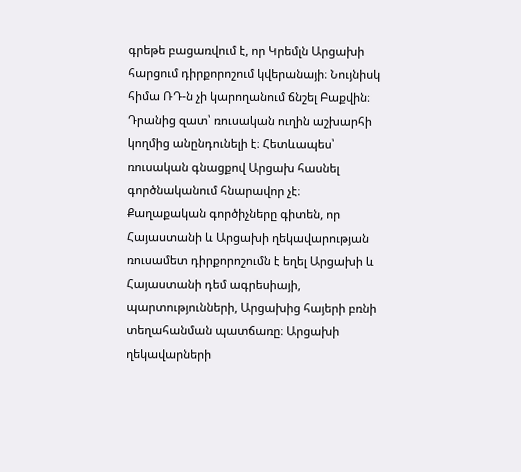գրեթե բացառվում է, որ Կրեմլն Արցախի հարցում դիրքորոշում կվերանայի։ Նույնիսկ հիմա ՌԴ-ն չի կարողանում ճնշել Բաքվին։ Դրանից զատ՝ ռուսական ուղին աշխարհի կողմից անընդունելի է։ Հետևապես՝ ռուսական գնացքով Արցախ հասնել գործնականում հնարավոր չէ։
Քաղաքական գործիչները գիտեն, որ Հայաստանի և Արցախի ղեկավարության ռուսամետ դիրքորոշումն է եղել Արցախի և Հայաստանի դեմ ագրեսիայի, պարտությունների, Արցախից հայերի բռնի տեղահանման պատճառը։ Արցախի ղեկավարների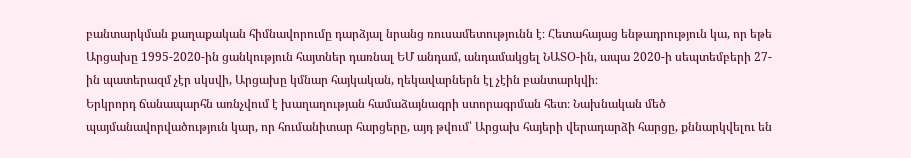բանտարկման քաղաքական հիմնավորումը դարձյալ նրանց ռուսամետությունն է։ Հետահայաց ենթադրություն կա, որ եթե Արցախը 1995-2020-ին ցանկություն հայտներ դառնալ ԵՄ անդամ, անդամակցել ՆԱՏՕ-ին, ապա 2020-ի սեպտեմբերի 27-ին պատերազմ չէր սկսվի, Արցախը կմնար հայկական, ղեկավարներն էլ չէին բանտարկվի։
Երկրորդ ճանապարհն առնչվում է խաղաղության համաձայնագրի ստորագրման հետ։ Նախնական մեծ պայմանավորվածություն կար, որ հումանիտար հարցերը, այդ թվում՝ Արցախ հայերի վերադարձի հարցը, քննարկվելու են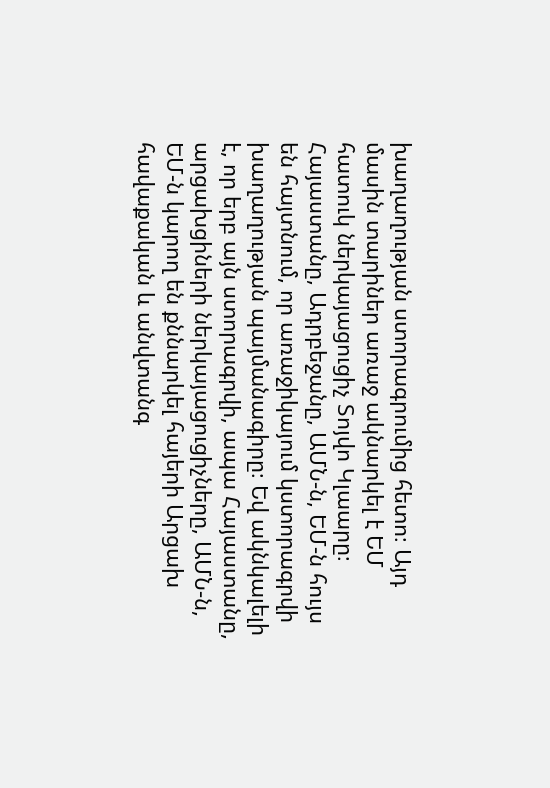խաղաղության ստորագրումից հետո։ Այդ մասին տարիներ առաջ ակնարկել է ԵՄ հատուկ ներկայացուցիչ Տոյվո Կլաարը։
Հայաստանը, Ադրբեջանը, ԱՄՆ-ն, ԵՄ-ն հույս են հայտնում, որ առաջիկայում կստորագրվի խաղաղության պայմանագիրը։ Եվ ակնկալելի է, որ երբ այն ստորագրվի, ապա Հայաստանը, արցախցիների ներկայացուցիչները, ԱՄՆ-ն, ԵՄ-ն կարող են քննարկել հայերի Արցախ հավաքական և անվտանգ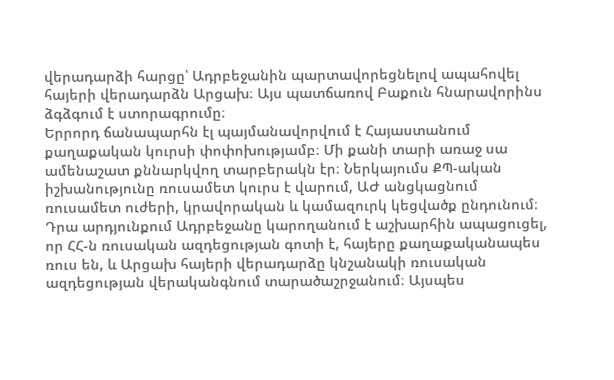վերադարձի հարցը՝ Ադրբեջանին պարտավորեցնելով ապահովել հայերի վերադարձն Արցախ։ Այս պատճառով Բաքուն հնարավորինս ձգձգում է ստորագրումը։
Երրորդ ճանապարհն էլ պայմանավորվում է Հայաստանում քաղաքական կուրսի փոփոխությամբ։ Մի քանի տարի առաջ սա ամենաշատ քննարկվող տարբերակն էր։ Ներկայումս ՔՊ-ական իշխանությունը ռուսամետ կուրս է վարում, ԱԺ անցկացնում ռուսամետ ուժերի, կրավորական և կամազուրկ կեցվածք ընդունում։ Դրա արդյունքում Ադրբեջանը կարողանում է աշխարհին ապացուցել, որ ՀՀ-ն ռուսական ազդեցության գոտի է, հայերը քաղաքականապես ռուս են, և Արցախ հայերի վերադարձը կնշանակի ռուսական ազդեցության վերականգնում տարածաշրջանում։ Այսպես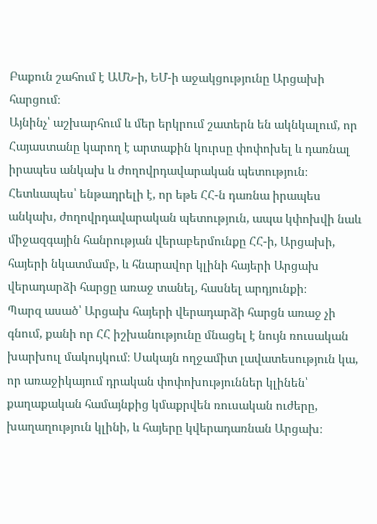Բաքուն շահում է ԱՄՆ-ի, ԵՄ-ի աջակցությունը Արցախի հարցում։
Այնինչ՝ աշխարհում և մեր երկրում շատերն են ակնկալում, որ Հայաստանը կարող է արտաքին կուրսը փոփոխել և դառնալ իրապես անկախ և ժողովրդավարական պետություն։ Հետևապես՝ ենթադրելի է, որ եթե ՀՀ-ն դառնա իրապես անկախ, ժողովրդավարական պետություն, ապա կփոխվի նաև միջազգային հանրության վերաբերմունքը ՀՀ-ի, Արցախի, հայերի նկատմամբ, և հնարավոր կլինի հայերի Արցախ վերադարձի հարցը առաջ տանել, հասնել արդյունքի։
Պարզ ասած՝ Արցախ հայերի վերադարձի հարցն առաջ չի գնում, քանի որ ՀՀ իշխանությունը մնացել է նույն ռուսական խարխուլ մակույկում։ Սակայն ողջամիտ լավատեսություն կա, որ առաջիկայում դրական փոփոխություններ կլինեն՝ քաղաքական համայնքից կմաքրվեն ռուսական ուժերը, խաղաղություն կլինի, և հայերը կվերադառնան Արցախ։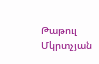Թաթուլ Մկրտչյան